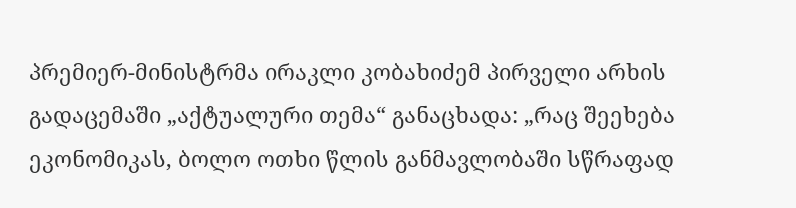პრემიერ-მინისტრმა ირაკლი კობახიძემ პირველი არხის გადაცემაში „აქტუალური თემა“ განაცხადა: „რაც შეეხება ეკონომიკას, ბოლო ოთხი წლის განმავლობაში სწრაფად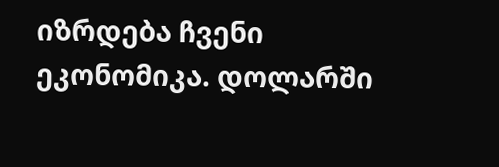იზრდება ჩვენი ეკონომიკა. დოლარში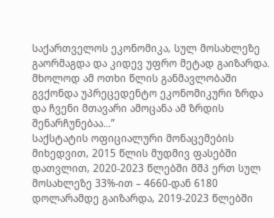საქართველოს ეკონომიკა, სულ მოსახლეზე გაორმაგდა და კიდევ უფრო მეტად გაიზარდა. მხოლოდ ამ ოთხი წლის განმავლობაში გვქონდა უპრეცედენტო ეკონომიკური ზრდა და ჩვენი მთავარი ამოცანა ამ ზრდის შენარჩუნებაა…”
საქსტატის ოფიციალური მონაცემების მიხედვით, 2015 წლის მუდმივ ფასებში დათვლით, 2020-2023 წლებში მშპ ერთ სულ მოსახლეზე 33%-ით – 4660-დან 6180 დოლარამდე გაიზარდა, 2019-2023 წლებში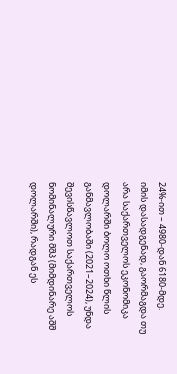24%-ით – 4980-დან 6180-მდე.
იმის დასადგენად, გაორმაგდა თუ არა საქართველოს ეკონომიკა დოლარში ბოლო ოთხი წლის განმავლობაში (2021–2024), უნდა შევისწავლოთ საქართველოს ნომინალური მშპ (მიმდინარე აშშ დოლარში), რადგან ეს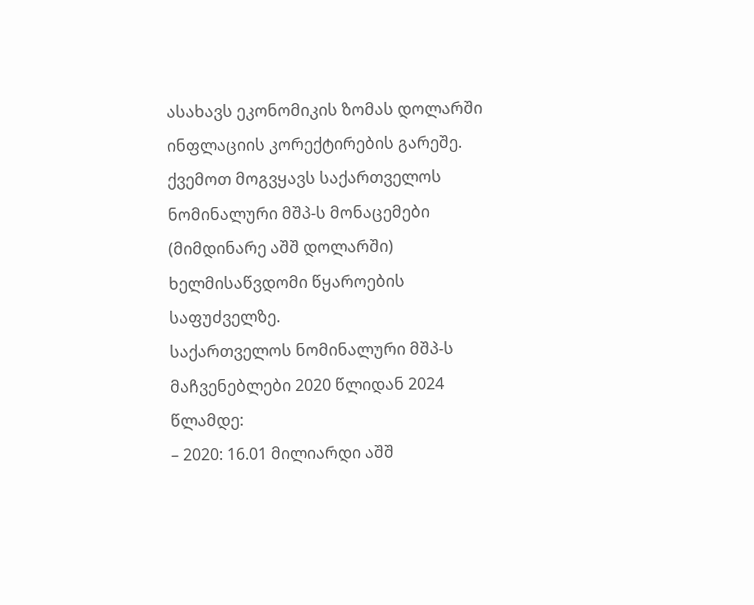ასახავს ეკონომიკის ზომას დოლარში ინფლაციის კორექტირების გარეშე. ქვემოთ მოგვყავს საქართველოს ნომინალური მშპ-ს მონაცემები (მიმდინარე აშშ დოლარში) ხელმისაწვდომი წყაროების საფუძველზე.
საქართველოს ნომინალური მშპ-ს მაჩვენებლები 2020 წლიდან 2024 წლამდე:
– 2020: 16.01 მილიარდი აშშ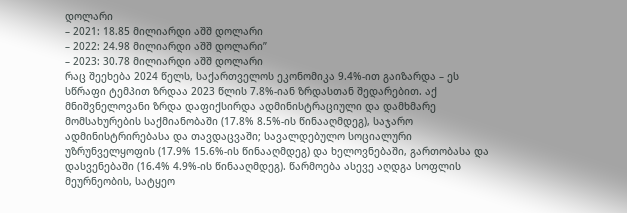დოლარი
– 2021: 18.85 მილიარდი აშშ დოლარი
– 2022: 24.98 მილიარდი აშშ დოლარი”
– 2023: 30.78 მილიარდი აშშ დოლარი
რაც შეეხება 2024 წელს, საქართველოს ეკონომიკა 9.4%-ით გაიზარდა – ეს სწრაფი ტემპით ზრდაა 2023 წლის 7.8%-იან ზრდასთან შედარებით. აქ მნიშვნელოვანი ზრდა დაფიქსირდა ადმინისტრაციული და დამხმარე მომსახურების საქმიანობაში (17.8% 8.5%-ის წინააღმდეგ), საჯარო ადმინისტრირებასა და თავდაცვაში; სავალდებულო სოციალური უზრუნველყოფის (17.9% 15.6%-ის წინააღმდეგ) და ხელოვნებაში, გართობასა და დასვენებაში (16.4% 4.9%-ის წინააღმდეგ). წარმოება ასევე აღდგა სოფლის მეურნეობის, სატყეო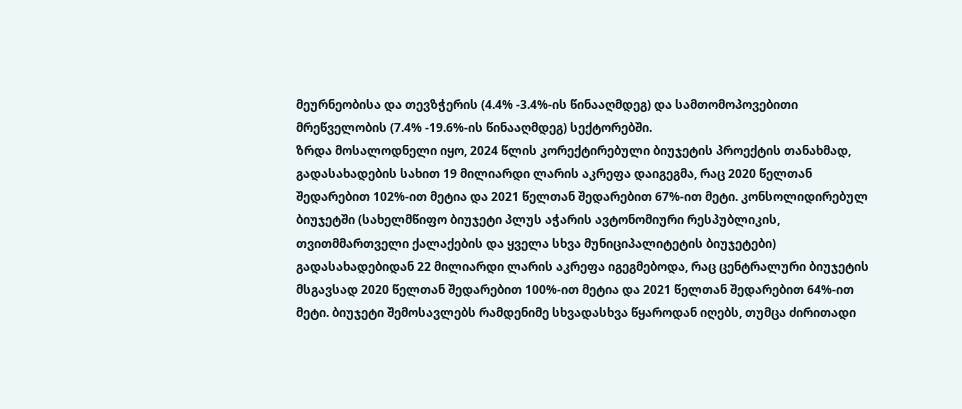მეურნეობისა და თევზჭერის (4.4% -3.4%-ის წინააღმდეგ) და სამთომოპოვებითი მრეწველობის (7.4% -19.6%-ის წინააღმდეგ) სექტორებში.
ზრდა მოსალოდნელი იყო, 2024 წლის კორექტირებული ბიუჯეტის პროექტის თანახმად, გადასახადების სახით 19 მილიარდი ლარის აკრეფა დაიგეგმა, რაც 2020 წელთან შედარებით 102%-ით მეტია და 2021 წელთან შედარებით 67%-ით მეტი. კონსოლიდირებულ ბიუჯეტში (სახელმწიფო ბიუჯეტი პლუს აჭარის ავტონომიური რესპუბლიკის, თვითმმართველი ქალაქების და ყველა სხვა მუნიციპალიტეტის ბიუჯეტები) გადასახადებიდან 22 მილიარდი ლარის აკრეფა იგეგმებოდა, რაც ცენტრალური ბიუჯეტის მსგავსად 2020 წელთან შედარებით 100%-ით მეტია და 2021 წელთან შედარებით 64%-ით მეტი. ბიუჯეტი შემოსავლებს რამდენიმე სხვადასხვა წყაროდან იღებს, თუმცა ძირითადი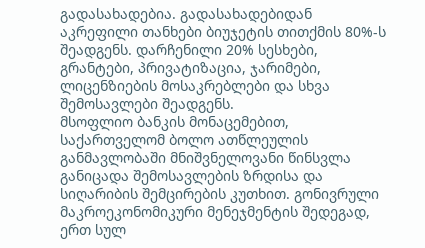გადასახადებია. გადასახადებიდან აკრეფილი თანხები ბიუჯეტის თითქმის 80%-ს შეადგენს. დარჩენილი 20% სესხები, გრანტები, პრივატიზაცია, ჯარიმები, ლიცენზიების მოსაკრებლები და სხვა შემოსავლები შეადგენს.
მსოფლიო ბანკის მონაცემებით, საქართველომ ბოლო ათწლეულის განმავლობაში მნიშვნელოვანი წინსვლა განიცადა შემოსავლების ზრდისა და სიღარიბის შემცირების კუთხით. გონივრული მაკროეკონომიკური მენეჯმენტის შედეგად, ერთ სულ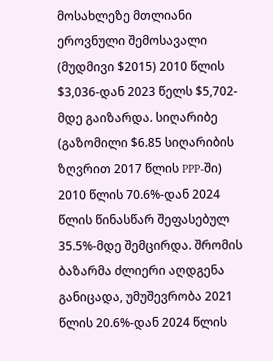მოსახლეზე მთლიანი ეროვნული შემოსავალი (მუდმივი $2015) 2010 წლის $3,036-დან 2023 წელს $5,702-მდე გაიზარდა. სიღარიბე (გაზომილი $6.85 სიღარიბის ზღვრით 2017 წლის PPP-ში) 2010 წლის 70.6%-დან 2024 წლის წინასწარ შეფასებულ 35.5%-მდე შემცირდა. შრომის ბაზარმა ძლიერი აღდგენა განიცადა, უმუშევრობა 2021 წლის 20.6%-დან 2024 წლის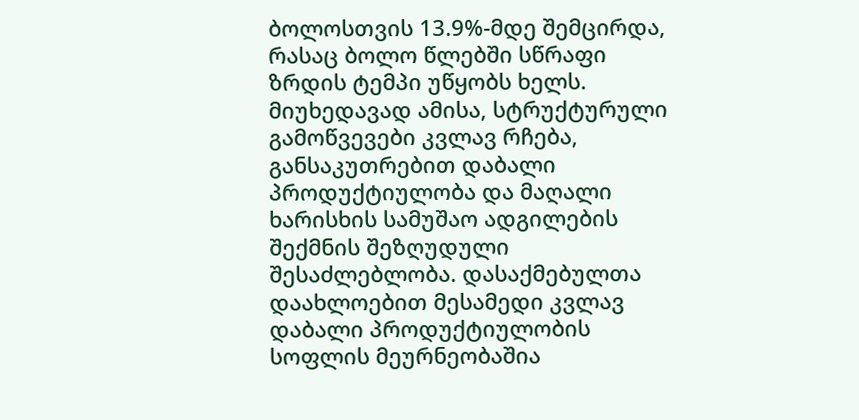ბოლოსთვის 13.9%-მდე შემცირდა, რასაც ბოლო წლებში სწრაფი ზრდის ტემპი უწყობს ხელს.
მიუხედავად ამისა, სტრუქტურული გამოწვევები კვლავ რჩება, განსაკუთრებით დაბალი პროდუქტიულობა და მაღალი ხარისხის სამუშაო ადგილების შექმნის შეზღუდული შესაძლებლობა. დასაქმებულთა დაახლოებით მესამედი კვლავ დაბალი პროდუქტიულობის სოფლის მეურნეობაშია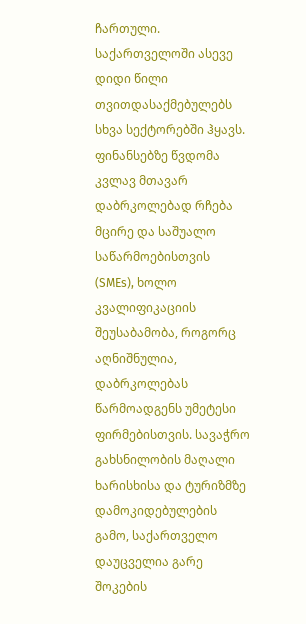ჩართული. საქართველოში ასევე დიდი წილი თვითდასაქმებულებს სხვა სექტორებში ჰყავს. ფინანსებზე წვდომა კვლავ მთავარ დაბრკოლებად რჩება მცირე და საშუალო საწარმოებისთვის (SMEs), ხოლო კვალიფიკაციის შეუსაბამობა, როგორც აღნიშნულია, დაბრკოლებას წარმოადგენს უმეტესი ფირმებისთვის. სავაჭრო გახსნილობის მაღალი ხარისხისა და ტურიზმზე დამოკიდებულების გამო, საქართველო დაუცველია გარე შოკების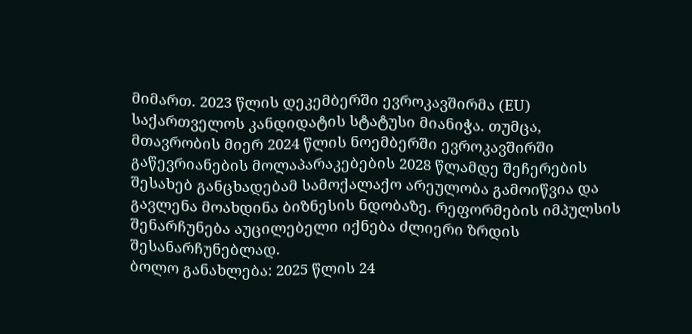მიმართ. 2023 წლის დეკემბერში ევროკავშირმა (EU) საქართველოს კანდიდატის სტატუსი მიანიჭა. თუმცა, მთავრობის მიერ 2024 წლის ნოემბერში ევროკავშირში გაწევრიანების მოლაპარაკებების 2028 წლამდე შეჩერების შესახებ განცხადებამ სამოქალაქო არეულობა გამოიწვია და გავლენა მოახდინა ბიზნესის ნდობაზე. რეფორმების იმპულსის შენარჩუნება აუცილებელი იქნება ძლიერი ზრდის შესანარჩუნებლად.
ბოლო განახლება: 2025 წლის 24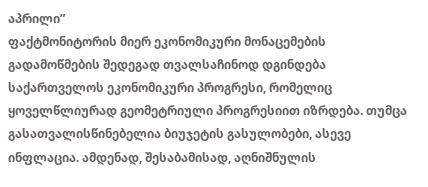აპრილი”
ფაქტმონიტორის მიერ ეკონომიკური მონაცემების გადამოწმების შედეგად თვალსაჩინოდ დგინდება საქართველოს ეკონომიკური პროგრესი, რომელიც ყოველწლიურად გეომეტრიული პროგრესიით იზრდება. თუმცა გასათვალისწინებელია ბიუჯეტის გასულობები, ასევე ინფლაცია. ამდენად, შესაბამისად, აღნიშნულის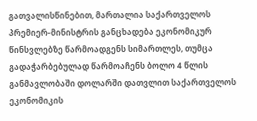გათვალისწინებით, მართალია საქართველოს პრემიერ-მინისტრის განცხადება ეკონომიკურ წინსვლებზე წარმოადგენს სიმართლეს, თუმცა გადაჭარბებულად წარმოაჩენს ბოლო 4 წლის განმავლობაში დოლარში დათვლით საქართველოს ეკონომიკის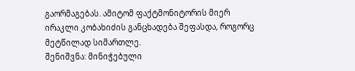გაორმაგებას. ამიტომ ფაქტმონიტორის მიერ ირაკლი კობახიძის განცხადება შეფასდა, როგორც მეტწილად სიმართლე.
შენიშვნა: მინიჭებული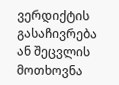ვერდიქტის გასაჩივრება ან შეცვლის მოთხოვნა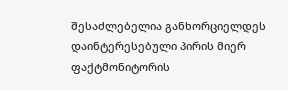შესაძლებელია განხორციელდეს დაინტერესებული პირის მიერ ფაქტმონიტორის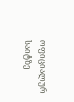ოფიციალურ საიტზე